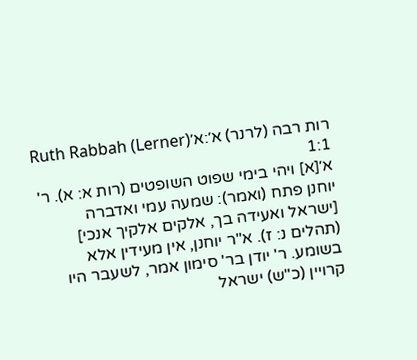רות רבה (לרנר) א׳:א׳Ruth Rabbah (Lerner) 1:1
א׳[א] ויהי בימי שפוט השופטים (רות א: א). ר' יוחנן פתח (ואמר): שמעה עמי ואדברה [ישראל ואעידה בך, אלקים אלקיך אנכי] (תהלים נ: ז). א"ר יוחנן, אין מעידין אלא בשומע. ר' יודן בר' סימון אמר, לשעבר היו קרויין (כ"ש) ישראל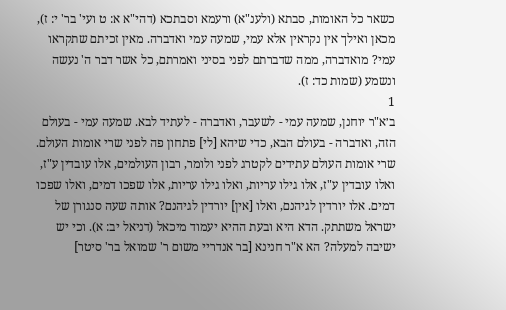כשאר כל האומות, סבתא (ולענ"א) ורעמא וסבתכא (דהי"א א: ט ועי' בר' י: ז), מכאן ואילך אין נקראין אלא עמי, שמעה עמי ואדברה. מאין זכיתם שתקראו עמי? מואדברה, ממה שדברתם לפני בסיני ואמרתם, כל אשר דבר ה' נעשה ונשמע (שמות כד: ז).
1
ב׳א"ר יוחנן, שמעה עמי - לשעבר, ואדברה - לעתיד לבא. שמעה עמי - בעולם הזה, ואדברה - בעולם הבא, כדי שיהא [לי] פתחון פה לפני שרי אומות העולם. שרי אומות העולם עתידים לקטרג לפני ולומר, רבון העולמים, אלו עובדין ע"ז, ואלו עובדין ע"ז, אלו גילו עריות, ואלו גילו עריות, אלו שפכו דמים, ואלו שפכו דמים. אלו יורדין לגיהנם, ואלו [אין] יורדין לגיהנם? אותה שעה סנגורן של ישראל משתתק. הדא היא ובעת ההיא יעמוד מיכאל (דניאל יב: א). וכי יש ישיבה למעלה? הא א"ר חנינא [בר אנדריי משום ר' שמואל בר' סיטר]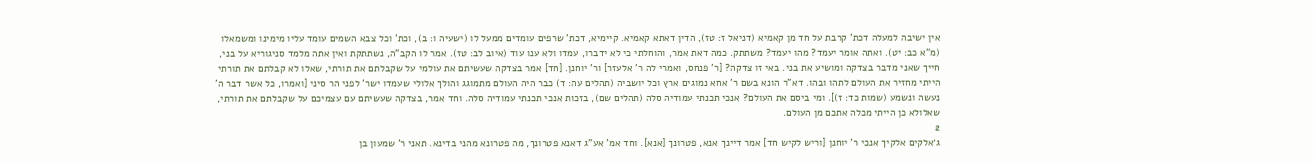אין ישיבה למעלה דכת' קרבת על חד מן קאמיא (דניאל ז: טז), הדין דאתא קאמיא. קיימיא, דכת' שרפים עומדים ממעל לו (ישעיה ו: ב), וכת' וכל צבא השמים עומד עליו מימינו ומשמאלו (מ"א כב: יט). ואתה אומר יעמד? מהו יעמד? משתתק. כמה דאת אמר, והוחלתי כי לא ידברו, עמדו ולא ענו עוד (איוב לב: טז). אמר לו הקב"ה, נשתתקת ואין אתה מלמד סניגוריא על בני, חייך שאני מדבר בצדקה ומושיע את בני. באי זו צדקה? [ר' פנחס, ואמרי לה ר' אלעזר] ור' יוחנן. [חד] אמר בצדקה שעשיתם את עולמי על שקבלתם את תורתי, שאלו לא קבלתם את תורתי הייתי מחזיר את העולם לתהו ובהו. דא"ר הונא בשם ר' אחא נמוגים ארץ וכל יושביה (תהלים עה: ד) כבר היה העולם מתמוגג והולך אלולי שעמדו ישר' לפני הר סיני [ואמרו, כל אשר דבר ה' נעשה ונשמע (שמות כד: ז)]. ומי ביסם את העולם? אנכי תכנתי עמודיה סלה (תהלים שם), בזכות אנכי תכנתי עמודיה סלה. וחד אמר, בצדקה שעשיתם עם עצמיכם על שקבלתם את תורתי, שאלולא כן הייתי מכלה אתכם מן העולם.
2
ג׳אלקים אלקיך אנכי ר' יוחנן [וריש לקיש חד] אמר דיינך אנא, פטרונך [אנא]. וחד אמ' אע"ג דאנא פטרונך, מה פטרונא מהני בדינא. תאני ר' שמעון בן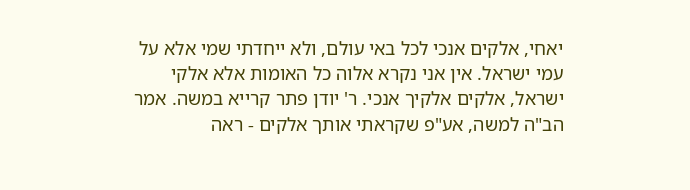יאחי, אלקים אנכי לכל באי עולם, ולא ייחדתי שמי אלא על עמי ישראל. אין אני נקרא אלוה כל האומות אלא אלקי ישראל, אלקים אלקיך אנכי. ר' יודן פתר קרייא במשה. אמר הב"ה למשה, אע"פ שקראתי אותך אלקים - ראה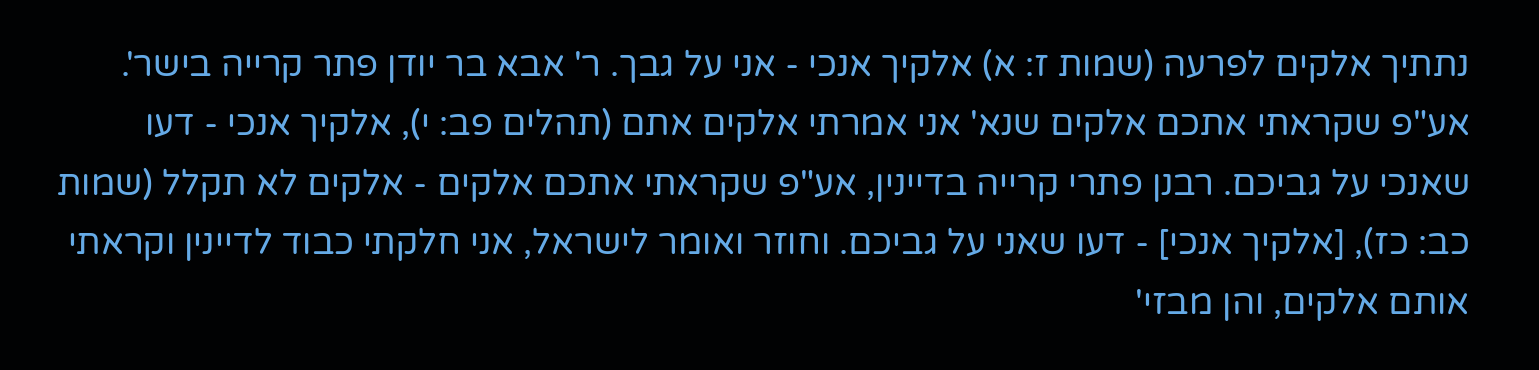נתתיך אלקים לפרעה (שמות ז: א) אלקיך אנכי - אני על גבך. ר' אבא בר יודן פתר קרייה בישר'. אע"פ שקראתי אתכם אלקים שנא' אני אמרתי אלקים אתם (תהלים פב: י), אלקיך אנכי - דעו שאנכי על גביכם. רבנן פתרי קרייה בדיינין, אע"פ שקראתי אתכם אלקים - אלקים לא תקלל (שמות כב: כז), [אלקיך אנכי] - דעו שאני על גביכם. וחוזר ואומר לישראל, אני חלקתי כבוד לדיינין וקראתי אותם אלקים, והן מבזי'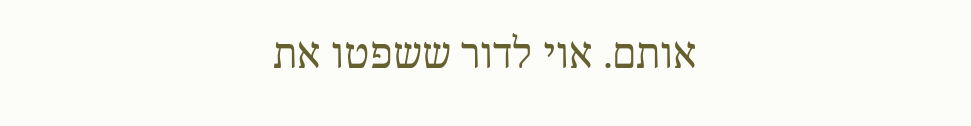אותם. אוי לדור ששפטו את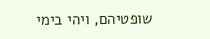שופטיהם, ויהי בימי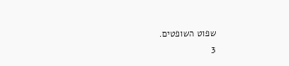שפוט השופטים.
3